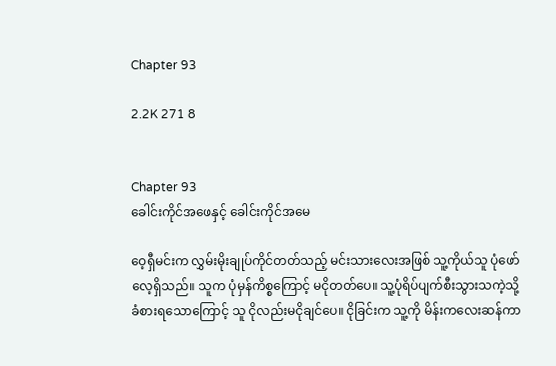Chapter 93

2.2K 271 8


Chapter 93
ခေါင်းကိုင်အဖေနှင့် ခေါင်းကိုင်အမေ

ဝေ့ရှီမင်းက လွှမ်းမိုးချုပ်ကိုင်တတ်သည့် မင်းသားလေးအဖြစ် သူ့ကိုယ်သူ ပုံဖော်လေ့ရှိသည်။ သူက ပုံမှန်ကိစ္စကြောင့် မငိုတတ်ပေ။ သူ့ပုံရိပ်ပျက်စီးသွားသကဲ့သို့ ခံစားရသောကြောင့် သူ ငိုလည်းမငိုချင်ပေ။ ငိုခြင်းက သူ့ကို မိန်းကလေးဆန်ကာ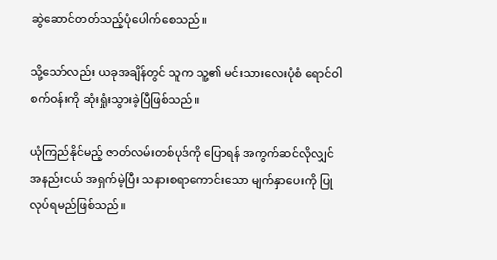ဆွဲဆောင်တတ်သည့်ပုံပေါက်စေသည်။

သို့သော်လည်း ယခုအချိန်တွင် သူက သူ့၏ မင်းသားလေးပုံစံ ရောင်ဝါစက်ဝန်းကို ဆုံးရှုံးသွားခဲ့ပြီဖြစ်သည်။

ယုံကြည်နိုင်မည့် ဇာတ်လမ်းတစ်ပုဒ်ကို ပြောရန် အကွက်ဆင်လိုလျှင် အနည်းငယ် အရှက်မဲ့ပြီး သနားစရာကောင်းသော မျက်နှာပေးကို ပြုလုပ်ရမည်ဖြစ်သည်။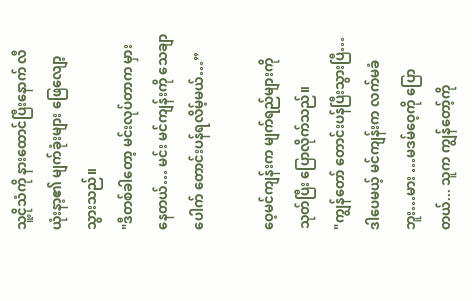သူ့ငိုသံကို နားထောင်ပြီးနောက် လီယုံးနာ့၏ မျက်ခုံးများ ဖြေလျော့သွားသည်။
"ဒီတစ်ခါတော့ မင်းလုပ်တာက မှားနေတယ်… မင်း မင်ကျန်းကို သေချာပေါက် တောင်းပန်ရလိမ့်မယ်…”

ဝေ့မင်ကျန်းက မျက်ရည်များကို သုတ်ပြီး ပြောလိုက်သည်။
"ကျွန်တော် တောင်းပန်ပြီးသွားပြီ…ဒါပေမယ့် မင်ကျန်းက လက်မခံဘူး…မား …မဒမ်ဝေ့ကို ပြောတယ်... သူက ကျွန်တော့်ကို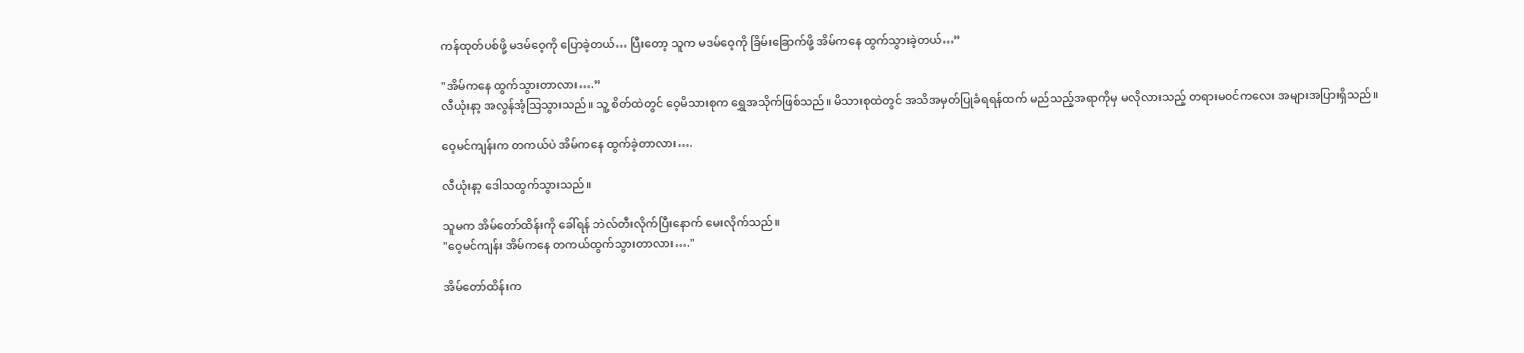ကန်ထုတ်ပစ်ဖို့ မဒမ်ဝေ့ကို ပြောခဲ့တယ်… ပြီးတော့ သူက မဒမ်ဝေ့ကို ခြိမ်းခြောက်ဖို့ အိမ်ကနေ ထွက်သွားခဲ့တယ်…”

"အိမ်ကနေ ထွက်သွားတာလား….”
လီယုံးနာ့ အလွန်အံ့သြသွားသည်။ သူ့ စိတ်ထဲတွင် ဝေ့မိသားစုက ရွှေအသိုက်ဖြစ်သည်။ မိသားစုထဲတွင် အသိအမှတ်ပြုခံရရန်ထက် မည်သည့်အရာကိုမှ မလိုလားသည့် တရားမ၀င်ကလေး အများအပြားရှိသည်။

ဝေ့မင်ကျန်းက တကယ်ပဲ အိမ်ကနေ ထွက်ခဲ့တာလား….

လီယုံးနာ့ ဒေါသထွက်သွားသည်။

သူမက အိမ်တော်ထိန်းကို ခေါ်ရန် ဘဲလ်တီးလိုက်ပြီးနောက် မေးလိုက်သည်။
"ဝေ့မင်ကျန်း အိမ်ကနေ တကယ်ထွက်သွားတာလား…."

အိမ်တော်ထိန်းက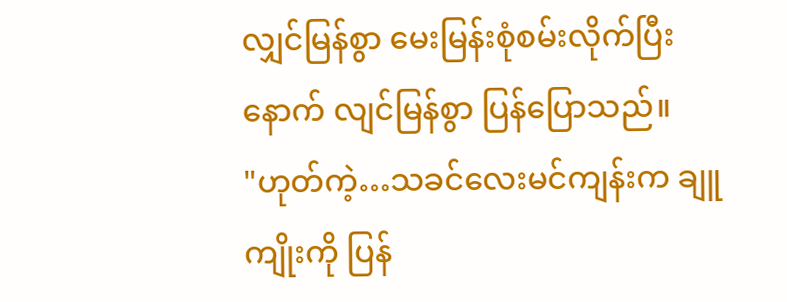လျှင်မြန်စွာ မေးမြန်းစုံစမ်းလိုက်ပြီးနောက် လျင်မြန်စွာ ပြန်ပြောသည်။
"ဟုတ်ကဲ့…သခင်လေးမင်ကျန်းက ချူကျိုးကို ပြန်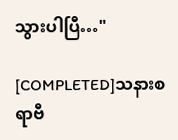သွားပါပြီ…"

[COMPLETED]သနားစရာဗီ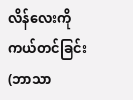လိန်လေးကို ကယ်တင်ခြင်း (ဘာသာ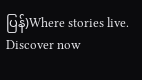ပြန်)Where stories live. Discover now